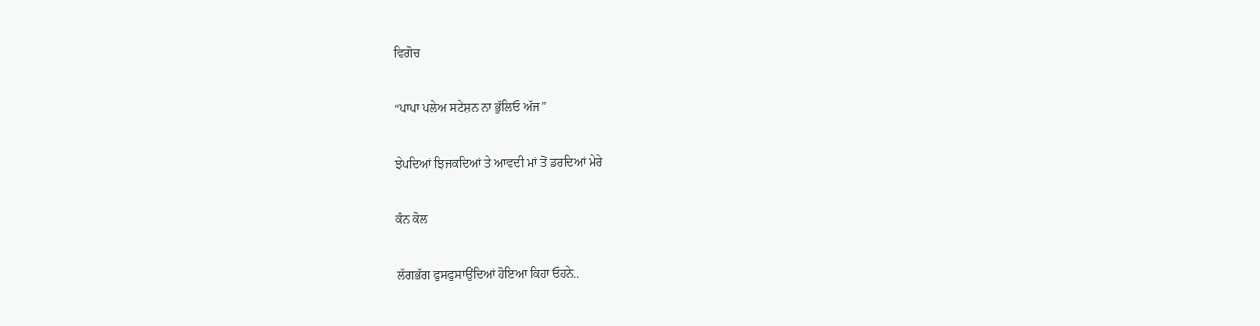ਵਿਗੋਚ

“ਪਾਪਾ ਪਲੇਅ ਸਟੇਸ਼ਨ ਨਾ ਭੁੱਲਿਓ ਅੱਜ”

ਝੇਪਦਿਆਂ ਝਿਜਕਦਿਆਂ ਤੇ ਆਵਦੀ ਮਾਂ ਤੋਂ ਡਰਦਿਆਂ ਮੇਰੇ

ਕੰਨ ਕੋਲ

ਲੱਗਭੱਗ ਫੁਸਫੁਸਾਉਂਦਿਆਂ ਹੋਇਆ ਕਿਹਾ ਓਹਨੇ..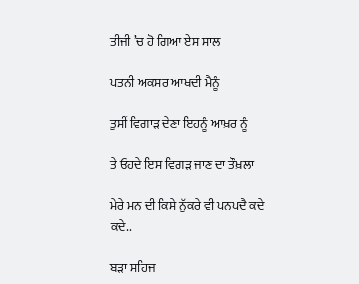ਤੀਜੀ ’ਚ ਹੋ ਗਿਆ ਏਸ ਸਾਲ

ਪਤਨੀ ਅਕਸਰ ਆਖਦੀ ਮੈਨੂੰ

ਤੁਸੀਂ ਵਿਗਾੜ ਦੇਣਾ ਇਹਨੂੰ ਆਖ਼ਰ ਨੂੰ

ਤੇ ਓਹਦੇ ਇਸ ਵਿਗੜ ਜਾਣ ਦਾ ਤੌਖ਼ਲਾ

ਮੇਰੇ ਮਨ ਦੀ ਕਿਸੇ ਨੁੱਕਰੇ ਵੀ ਪਨਪਦੈ ਕਦੇ ਕਦੇ..

ਬੜਾ ਸਹਿਜ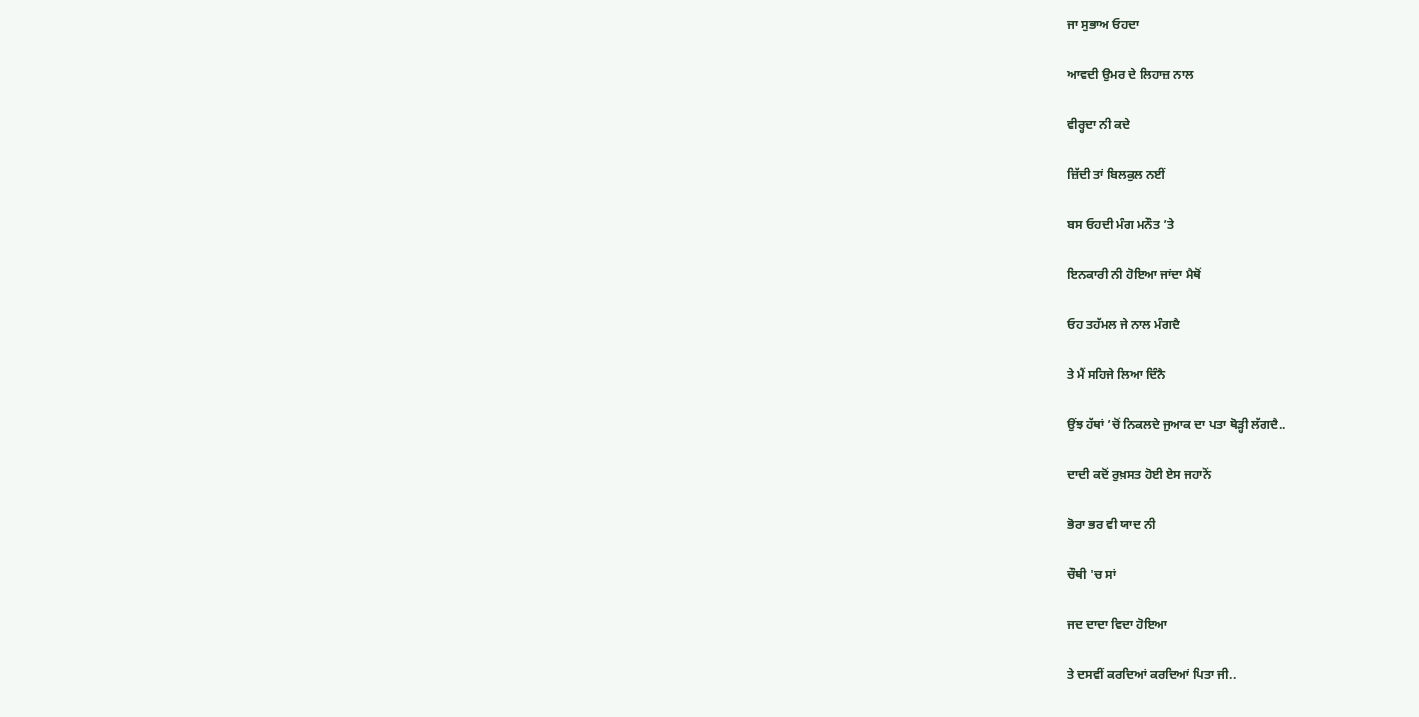ਜਾ ਸੁਭਾਅ ਓਹਦਾ

ਆਵਦੀ ਉਮਰ ਦੇ ਲਿਹਾਜ਼ ਨਾਲ

ਵੀਰ੍ਹਦਾ ਨੀ ਕਦੇ

ਜ਼ਿੱਦੀ ਤਾਂ ਬਿਲਕੁਲ ਨਈਂ

ਬਸ ਓਹਦੀ ਮੰਗ ਮਨੌਤ ’ਤੇ

ਇਨਕਾਰੀ ਨੀ ਹੋਇਆ ਜਾਂਦਾ ਮੈਥੋਂ

ਓਹ ਤਹੱਮਲ ਜੇ ਨਾਲ ਮੰਗਦੈ

ਤੇ ਮੈਂ ਸਹਿਜੇ ਲਿਆ ਦਿੰਨੈ

ਉਂਝ ਹੱਥਾਂ ’ਚੋਂ ਨਿਕਲਦੇ ਜੁਆਕ ਦਾ ਪਤਾ ਥੋੜ੍ਹੀ ਲੱਗਦੈ..

ਦਾਦੀ ਕਦੋਂ ਰੁਖ਼ਸਤ ਹੋਈ ਏਸ ਜਹਾਨੋਂ

ਭੋਰਾ ਭਰ ਵੀ ਯਾਦ ਨੀ

ਚੌਥੀ 'ਚ ਸਾਂ

ਜਦ ਦਾਦਾ ਵਿਦਾ ਹੋਇਆ

ਤੇ ਦਸਵੀਂ ਕਰਦਿਆਂ ਕਰਦਿਆਂ ਪਿਤਾ ਜੀ..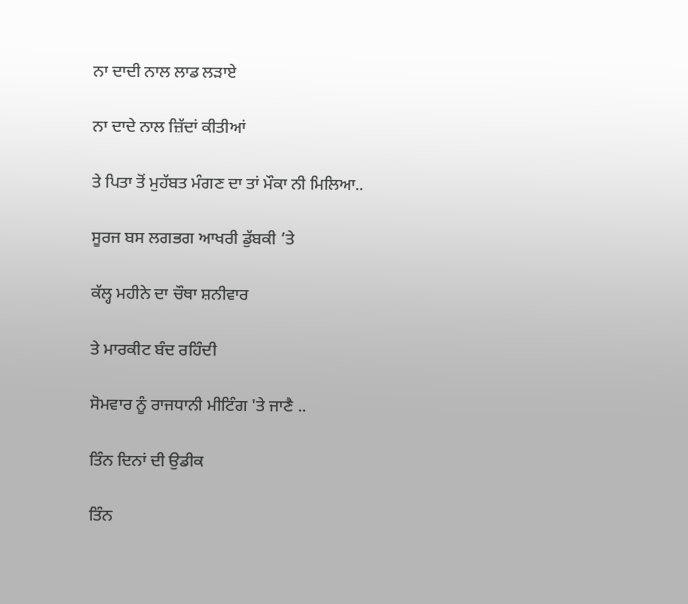ਨਾ ਦਾਦੀ ਨਾਲ ਲਾਡ ਲੜਾਏ

ਨਾ ਦਾਦੇ ਨਾਲ ਜ਼ਿੱਦਾਂ ਕੀਤੀਆਂ

ਤੇ ਪਿਤਾ ਤੋਂ ਮੁਹੱਬਤ ਮੰਗਣ ਦਾ ਤਾਂ ਮੌਕਾ ਨੀ ਮਿਲਿਆ..

ਸੂਰਜ ਬਸ ਲਗਭਗ ਆਖਰੀ ਡੁੱਬਕੀ ’ਤੇ

ਕੱਲ੍ਹ ਮਹੀਨੇ ਦਾ ਚੌਥਾ ਸ਼ਨੀਵਾਰ

ਤੇ ਮਾਰਕੀਟ ਬੰਦ ਰਹਿੰਦੀ

ਸੋਮਵਾਰ ਨੂੰ ਰਾਜਧਾਨੀ ਮੀਟਿੰਗ 'ਤੇ ਜਾਣੈ ..

ਤਿੰਨ ਦਿਨਾਂ ਦੀ ਉਡੀਕ

ਤਿੰਨ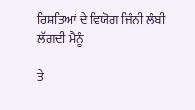ਰਿਸ਼ਤਿਆਂ ਦੇ ਵਿਯੋਗ ਜਿੰਨੀ ਲੰਬੀ ਲੱਗਦੀ ਮੈਨੂੰ

ਤੇ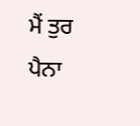ਮੈਂ ਤੁਰ ਪੈਨਾ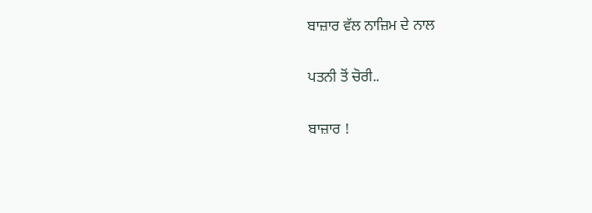ਬਾਜ਼ਾਰ ਵੱਲ ਨਾਜ਼ਿਮ ਦੇ ਨਾਲ

ਪਤਨੀ ਤੋਂ ਚੋਰੀ..

ਬਾਜ਼ਾਰ !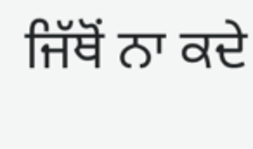ਜਿੱਥੋਂ ਨਾ ਕਦੇ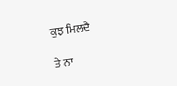ਕੁਝ ਮਿਲਦੈ

ਤੇ ਨਾ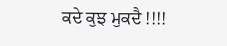ਕਦੇ ਕੁਝ ਮੁਕਦੈ !!!!